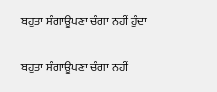ਬਹੁਤਾ ਸੰਗਾਊਪਣਾ ਚੰਗਾ ਨਹੀਂ ਹੁੰਦਾ

ਬਹੁਤਾ ਸੰਗਾਊਪਣਾ ਚੰਗਾ ਨਹੀਂ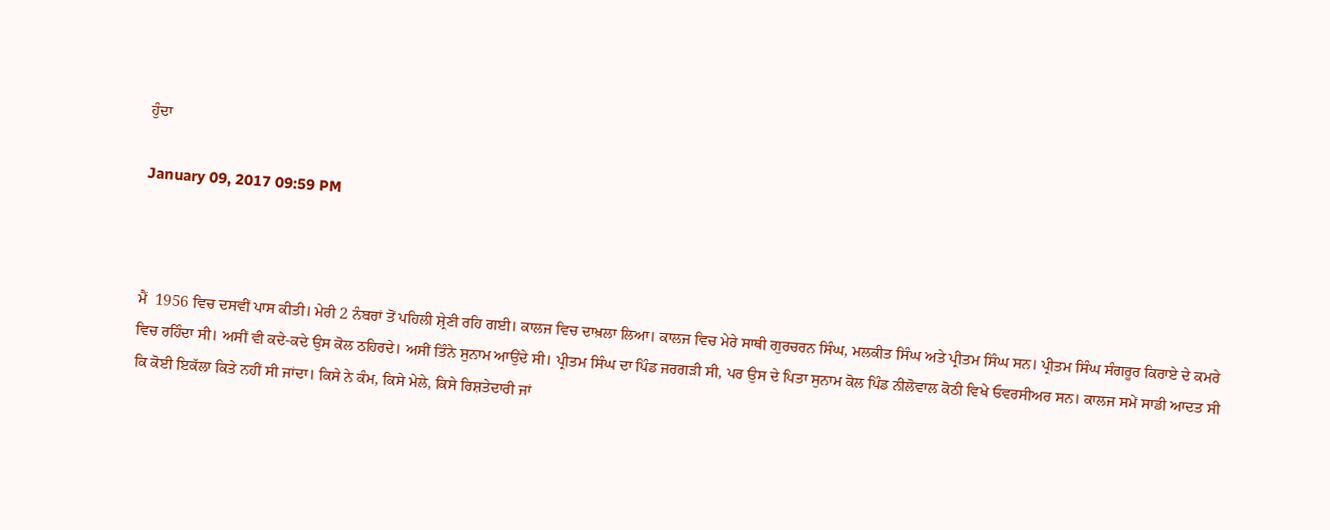ਹੁੰਦਾ

January 09, 2017 09:59 PM



ਮੈਂ  1956 ਵਿਚ ਦਸਵੀਂ ਪਾਸ ਕੀਤੀ। ਮੇਰੀ 2 ਨੰਬਰਾਂ ਤੋਂ ਪਹਿਲੀ ਸ਼੍ਰੇਣੀ ਰਹਿ ਗਈ। ਕਾਲਜ ਵਿਚ ਦਾਖ਼ਲਾ ਲਿਆ। ਕਾਲਜ ਵਿਚ ਮੇਰੇ ਸਾਥੀ ਗੁਰਚਰਨ ਸਿੰਘ, ਮਲਕੀਤ ਸਿੰਘ ਅਤੇ ਪ੍ਰੀਤਮ ਸਿੰਘ ਸਨ। ਪ੍ਰੀਤਮ ਸਿੰਘ ਸੰਗਰੂਰ ਕਿਰਾਏ ਦੇ ਕਮਰੇ ਵਿਚ ਰਹਿੰਦਾ ਸੀ। ਅਸੀਂ ਵੀ ਕਦੇ-ਕਦੇ ਉਸ ਕੋਲ ਠਹਿਰਦੇ। ਅਸੀਂ ਤਿੰਨੇ ਸੁਨਾਮ ਆਉਂਦੇ ਸੀ। ਪ੍ਰੀਤਮ ਸਿੰਘ ਦਾ ਪਿੰਡ ਜਰਗੜੀ ਸੀ, ਪਰ ਉਸ ਦੇ ਪਿਤਾ ਸੁਨਾਮ ਕੋਲ ਪਿੰਡ ਨੀਲੋਵਾਲ ਕੋਠੀ ਵਿਖੇ ਓਵਰਸੀਅਰ ਸਨ। ਕਾਲਜ ਸਮੇਂ ਸਾਡੀ ਆਦਤ ਸੀ ਕਿ ਕੋਈ ਇਕੱਲਾ ਕਿਤੇ ਨਹੀਂ ਸੀ ਜਾਂਦਾ। ਕਿਸੇ ਨੇ ਕੰਮ, ਕਿਸੇ ਮੇਲੇ, ਕਿਸੇ ਰਿਸ਼ਤੇਦਾਰੀ ਜਾਂ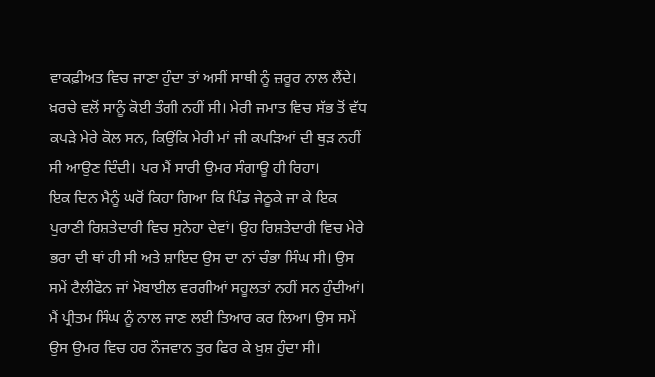ਵਾਕਫ਼ੀਅਤ ਵਿਚ ਜਾਣਾ ਹੁੰਦਾ ਤਾਂ ਅਸੀਂ ਸਾਥੀ ਨੂੰ ਜ਼ਰੂਰ ਨਾਲ ਲੈਂਦੇ। ਖ਼ਰਚੇ ਵਲੋਂ ਸਾਨੂੰ ਕੋਈ ਤੰਗੀ ਨਹੀਂ ਸੀ। ਮੇਰੀ ਜਮਾਤ ਵਿਚ ਸੱਭ ਤੋਂ ਵੱਧ ਕਪੜੇ ਮੇਰੇ ਕੋਲ ਸਨ, ਕਿਉਂਕਿ ਮੇਰੀ ਮਾਂ ਜੀ ਕਪੜਿਆਂ ਦੀ ਥੁੜ ਨਹੀਂ ਸੀ ਆਉਣ ਦਿੰਦੀ। ਪਰ ਮੈਂ ਸਾਰੀ ਉਮਰ ਸੰਗਾਊ ਹੀ ਰਿਹਾ।
ਇਕ ਦਿਨ ਮੈਨੂੰ ਘਰੋਂ ਕਿਹਾ ਗਿਆ ਕਿ ਪਿੰਡ ਜੇਠੂਕੇ ਜਾ ਕੇ ਇਕ ਪੁਰਾਣੀ ਰਿਸ਼ਤੇਦਾਰੀ ਵਿਚ ਸੁਨੇਹਾ ਦੇਵਾਂ। ਉਹ ਰਿਸ਼ਤੇਦਾਰੀ ਵਿਚ ਮੇਰੇ ਭਰਾ ਦੀ ਥਾਂ ਹੀ ਸੀ ਅਤੇ ਸ਼ਾਇਦ ਉਸ ਦਾ ਨਾਂ ਚੰਭਾ ਸਿੰਘ ਸੀ। ਉਸ ਸਮੇਂ ਟੈਲੀਫੋਨ ਜਾਂ ਮੋਬਾਈਲ ਵਰਗੀਆਂ ਸਹੂਲਤਾਂ ਨਹੀਂ ਸਨ ਹੁੰਦੀਆਂ। ਮੈਂ ਪ੍ਰੀਤਮ ਸਿੰਘ ਨੂੰ ਨਾਲ ਜਾਣ ਲਈ ਤਿਆਰ ਕਰ ਲਿਆ। ਉਸ ਸਮੇਂ ਉਸ ਉਮਰ ਵਿਚ ਹਰ ਨੌਜਵਾਨ ਤੁਰ ਫਿਰ ਕੇ ਖ਼ੁਸ਼ ਹੁੰਦਾ ਸੀ।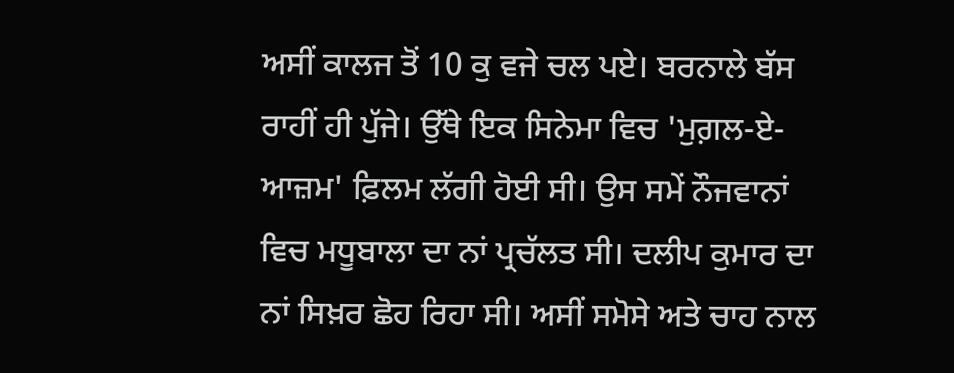ਅਸੀਂ ਕਾਲਜ ਤੋਂ 10 ਕੁ ਵਜੇ ਚਲ ਪਏ। ਬਰਨਾਲੇ ਬੱਸ ਰਾਹੀਂ ਹੀ ਪੁੱਜੇ। ਉੱਥੇ ਇਕ ਸਿਨੇਮਾ ਵਿਚ 'ਮੁਗ਼ਲ-ਏ-ਆਜ਼ਮ' ਫ਼ਿਲਮ ਲੱਗੀ ਹੋਈ ਸੀ। ਉਸ ਸਮੇਂ ਨੌਜਵਾਨਾਂ ਵਿਚ ਮਧੂਬਾਲਾ ਦਾ ਨਾਂ ਪ੍ਰਚੱਲਤ ਸੀ। ਦਲੀਪ ਕੁਮਾਰ ਦਾ ਨਾਂ ਸਿਖ਼ਰ ਛੋਹ ਰਿਹਾ ਸੀ। ਅਸੀਂ ਸਮੋਸੇ ਅਤੇ ਚਾਹ ਨਾਲ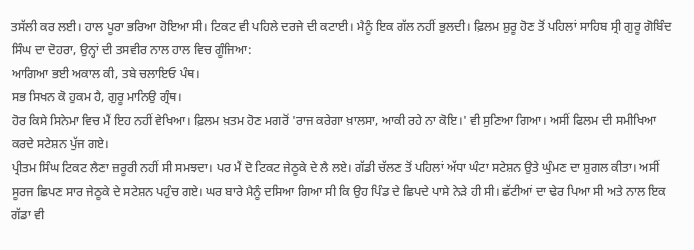ਤਸੱਲੀ ਕਰ ਲਈ। ਹਾਲ ਪੂਰਾ ਭਰਿਆ ਹੋਇਆ ਸੀ। ਟਿਕਟ ਵੀ ਪਹਿਲੇ ਦਰਜੇ ਦੀ ਕਟਾਈ। ਮੈਨੂੰ ਇਕ ਗੱਲ ਨਹੀਂ ਭੁਲਦੀ। ਫ਼ਿਲਮ ਸ਼ੁਰੂ ਹੋਣ ਤੋਂ ਪਹਿਲਾਂ ਸਾਹਿਬ ਸ੍ਰੀ ਗੁਰੂ ਗੋਬਿੰਦ ਸਿੰਘ ਦਾ ਦੋਹਰਾ, ਉਨ੍ਹਾਂ ਦੀ ਤਸਵੀਰ ਨਾਲ ਹਾਲ ਵਿਚ ਗੂੰਜਿਆ:
ਆਗਿਆ ਭਈ ਅਕਾਲ ਕੀ, ਤਬੇ ਚਲਾਇਓ ਪੰਥ।
ਸਭ ਸਿਖਨ ਕੋ ਹੁਕਮ ਹੈ, ਗੁਰੂ ਮਾਨਿਉ ਗ੍ਰੰਥ।
ਹੋਰ ਕਿਸੇ ਸਿਨੇਮਾ ਵਿਚ ਮੈਂ ਇਹ ਨਹੀਂ ਵੇਖਿਆ। ਫ਼ਿਲਮ ਖ਼ਤਮ ਹੋਣ ਮਗਰੋਂ 'ਰਾਜ ਕਰੇਗਾ ਖ਼ਾਲਸਾ, ਆਕੀ ਰਹੇ ਨਾ ਕੋਇ।' ਵੀ ਸੁਣਿਆ ਗਿਆ। ਅਸੀਂ ਫਿਲਮ ਦੀ ਸਮੀਖਿਆ ਕਰਦੇ ਸਟੇਸ਼ਨ ਪੁੱਜ ਗਏ।
ਪ੍ਰੀਤਮ ਸਿੰਘ ਟਿਕਟ ਲੈਣਾ ਜ਼ਰੂਰੀ ਨਹੀਂ ਸੀ ਸਮਝਦਾ। ਪਰ ਮੈਂ ਦੋ ਟਿਕਟ ਜੇਠੂਕੇ ਦੇ ਲੈ ਲਏ। ਗੱਡੀ ਚੱਲਣ ਤੋਂ ਪਹਿਲਾਂ ਅੱਧਾ ਘੰਟਾ ਸਟੇਸ਼ਨ ਉਤੇ ਘੁੰਮਣ ਦਾ ਸ਼ੁਗਲ ਕੀਤਾ। ਅਸੀਂ ਸੂਰਜ ਛਿਪਣ ਸਾਰ ਜੇਠੂਕੇ ਦੇ ਸਟੇਸ਼ਨ ਪਹੁੰਚ ਗਏ। ਘਰ ਬਾਰੇ ਮੈਨੂੰ ਦਸਿਆ ਗਿਆ ਸੀ ਕਿ ਉਹ ਪਿੰਡ ਦੇ ਛਿਪਦੇ ਪਾਸੇ ਨੇੜੇ ਹੀ ਸੀ। ਛੱਟੀਆਂ ਦਾ ਢੇਰ ਪਿਆ ਸੀ ਅਤੇ ਨਾਲ ਇਕ ਗੱਡਾ ਵੀ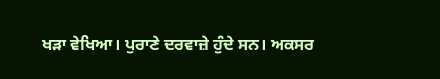ਖੜਾ ਵੇਖਿਆ। ਪੁਰਾਣੇ ਦਰਵਾਜ਼ੇ ਹੁੰਦੇ ਸਨ। ਅਕਸਰ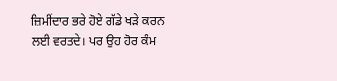ਜ਼ਿਮੀਂਦਾਰ ਭਰੇ ਹੋਏ ਗੱਡੇ ਖੜੇ ਕਰਨ ਲਈ ਵਰਤਦੇ। ਪਰ ਉਹ ਹੋਰ ਕੰਮ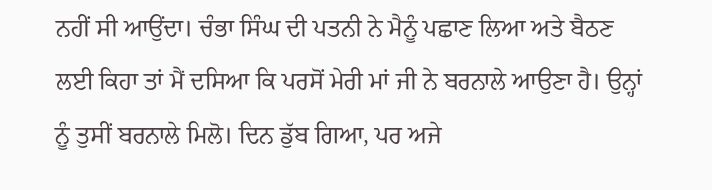ਨਹੀਂ ਸੀ ਆਉਂਦਾ। ਚੰਭਾ ਸਿੰਘ ਦੀ ਪਤਨੀ ਨੇ ਮੈਨੂੰ ਪਛਾਣ ਲਿਆ ਅਤੇ ਬੈਠਣ ਲਈ ਕਿਹਾ ਤਾਂ ਮੈਂ ਦਸਿਆ ਕਿ ਪਰਸੋਂ ਮੇਰੀ ਮਾਂ ਜੀ ਨੇ ਬਰਨਾਲੇ ਆਉਣਾ ਹੈ। ਉਨ੍ਹਾਂ ਨੂੰ ਤੁਸੀਂ ਬਰਨਾਲੇ ਮਿਲੋ। ਦਿਨ ਡੁੱਬ ਗਿਆ, ਪਰ ਅਜੇ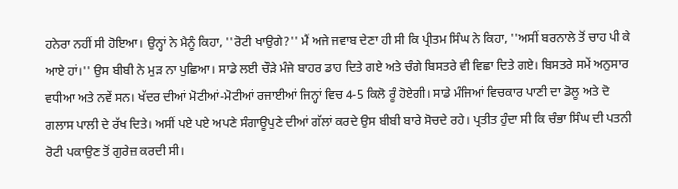ਹਨੇਰਾ ਨਹੀਂ ਸੀ ਹੋਇਆ। ਉਨ੍ਹਾਂ ਨੇ ਮੈਨੂੰ ਕਿਹਾ, ''ਰੋਟੀ ਖਾਉਗੇ?'' ਮੈਂ ਅਜੇ ਜਵਾਬ ਦੇਣਾ ਹੀ ਸੀ ਕਿ ਪ੍ਰੀਤਮ ਸਿੰਘ ਨੇ ਕਿਹਾ, ''ਅਸੀਂ ਬਰਨਾਲੇ ਤੋਂ ਚਾਹ ਪੀ ਕੇ ਆਏ ਹਾਂ।'' ਉਸ ਬੀਬੀ ਨੇ ਮੁੜ ਨਾ ਪੁਛਿਆ। ਸਾਡੇ ਲਈ ਚੌੜੇ ਮੰਜੇ ਬਾਹਰ ਡਾਹ ਦਿਤੇ ਗਏ ਅਤੇ ਚੰਗੇ ਬਿਸਤਰੇ ਵੀ ਵਿਛਾ ਦਿਤੇ ਗਏ। ਬਿਸਤਰੇ ਸਮੇਂ ਅਨੁਸਾਰ ਵਧੀਆ ਅਤੇ ਨਵੇਂ ਸਨ। ਖੱਦਰ ਦੀਆਂ ਮੋਟੀਆਂ-ਮੋਟੀਆਂ ਰਜਾਈਆਂ ਜਿਨ੍ਹਾਂ ਵਿਚ 4-5 ਕਿਲੋ ਰੂੰ ਹੋਏਗੀ। ਸਾਡੇ ਮੰਜਿਆਂ ਵਿਚਕਾਰ ਪਾਣੀ ਦਾ ਡੋਲੂ ਅਤੇ ਦੋ ਗਲਾਸ ਪਾਲੀ ਦੇ ਰੱਖ ਦਿਤੇ। ਅਸੀਂ ਪਏ ਪਏ ਅਪਣੇ ਸੰਗਾਊਪੁਣੇ ਦੀਆਂ ਗੱਲਾਂ ਕਰਦੇ ਉਸ ਬੀਬੀ ਬਾਰੇ ਸੋਚਦੇ ਰਹੇ। ਪ੍ਰਤੀਤ ਹੁੰਦਾ ਸੀ ਕਿ ਚੰਭਾ ਸਿੰਘ ਦੀ ਪਤਨੀ ਰੋਟੀ ਪਕਾਉਣ ਤੋਂ ਗੁਰੇਜ਼ ਕਰਦੀ ਸੀ।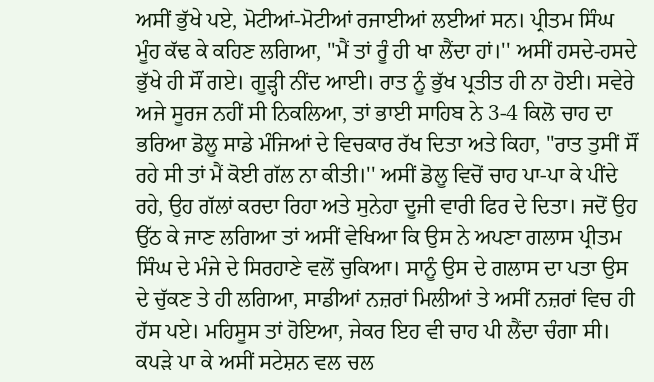ਅਸੀਂ ਭੁੱਖੇ ਪਏ, ਮੋਟੀਆਂ-ਮੋਟੀਆਂ ਰਜਾਈਆਂ ਲਈਆਂ ਸਨ। ਪ੍ਰੀਤਮ ਸਿੰਘ ਮੂੰਹ ਕੱਢ ਕੇ ਕਹਿਣ ਲਗਿਆ, ''ਮੈਂ ਤਾਂ ਰੂੰ ਹੀ ਖਾ ਲੈਂਦਾ ਹਾਂ।'' ਅਸੀਂ ਹਸਦੇ-ਹਸਦੇ ਭੁੱਖੇ ਹੀ ਸੌਂ ਗਏ। ਗੂੜ੍ਹੀ ਨੀਂਦ ਆਈ। ਰਾਤ ਨੂੰ ਭੁੱਖ ਪ੍ਰਤੀਤ ਹੀ ਨਾ ਹੋਈ। ਸਵੇਰੇ ਅਜੇ ਸੂਰਜ ਨਹੀਂ ਸੀ ਨਿਕਲਿਆ, ਤਾਂ ਭਾਈ ਸਾਹਿਬ ਨੇ 3-4 ਕਿਲੋ ਚਾਹ ਦਾ ਭਰਿਆ ਡੋਲੂ ਸਾਡੇ ਮੰਜਿਆਂ ਦੇ ਵਿਚਕਾਰ ਰੱਖ ਦਿਤਾ ਅਤੇ ਕਿਹਾ, ''ਰਾਤ ਤੁਸੀਂ ਸੌਂ ਰਹੇ ਸੀ ਤਾਂ ਮੈਂ ਕੋਈ ਗੱਲ ਨਾ ਕੀਤੀ।'' ਅਸੀਂ ਡੋਲੂ ਵਿਚੋਂ ਚਾਹ ਪਾ-ਪਾ ਕੇ ਪੀਂਦੇ ਰਹੇ, ਉਹ ਗੱਲਾਂ ਕਰਦਾ ਰਿਹਾ ਅਤੇ ਸੁਨੇਹਾ ਦੂਜੀ ਵਾਰੀ ਫਿਰ ਦੇ ਦਿਤਾ। ਜਦੋਂ ਉਹ ਉੱਠ ਕੇ ਜਾਣ ਲਗਿਆ ਤਾਂ ਅਸੀਂ ਵੇਖਿਆ ਕਿ ਉਸ ਨੇ ਅਪਣਾ ਗਲਾਸ ਪ੍ਰੀਤਮ ਸਿੰਘ ਦੇ ਮੰਜੇ ਦੇ ਸਿਰਹਾਣੇ ਵਲੋਂ ਚੁਕਿਆ। ਸਾਨੂੰ ਉਸ ਦੇ ਗਲਾਸ ਦਾ ਪਤਾ ਉਸ ਦੇ ਚੁੱਕਣ ਤੇ ਹੀ ਲਗਿਆ, ਸਾਡੀਆਂ ਨਜ਼ਰਾਂ ਮਿਲੀਆਂ ਤੇ ਅਸੀਂ ਨਜ਼ਰਾਂ ਵਿਚ ਹੀ ਹੱਸ ਪਏ। ਮਹਿਸੂਸ ਤਾਂ ਹੋਇਆ, ਜੇਕਰ ਇਹ ਵੀ ਚਾਹ ਪੀ ਲੈਂਦਾ ਚੰਗਾ ਸੀ। ਕਪੜੇ ਪਾ ਕੇ ਅਸੀਂ ਸਟੇਸ਼ਨ ਵਲ ਚਲ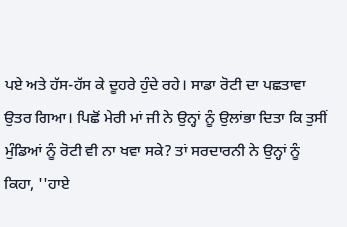ਪਏ ਅਤੇ ਹੱਸ-ਹੱਸ ਕੇ ਦੂਹਰੇ ਹੁੰਦੇ ਰਹੇ। ਸਾਡਾ ਰੋਟੀ ਦਾ ਪਛਤਾਵਾ ਉਤਰ ਗਿਆ। ਪਿਛੋਂ ਮੇਰੀ ਮਾਂ ਜੀ ਨੇ ਉਨ੍ਹਾਂ ਨੂੰ ਉਲਾਂਭਾ ਦਿਤਾ ਕਿ ਤੁਸੀਂ ਮੁੰਡਿਆਂ ਨੂੰ ਰੋਟੀ ਵੀ ਨਾ ਖਵਾ ਸਕੇ? ਤਾਂ ਸਰਦਾਰਨੀ ਨੇ ਉਨ੍ਹਾਂ ਨੂੰ ਕਿਹਾ, ''ਹਾਏ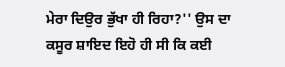ਮੇਰਾ ਦਿਉਰ ਭੁੱਖਾ ਹੀ ਰਿਹਾ?'' ਉਸ ਦਾ ਕਸੂਰ ਸ਼ਾਇਦ ਇਹੋ ਹੀ ਸੀ ਕਿ ਕਈ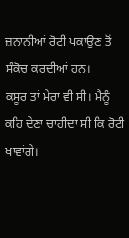ਜ਼ਨਾਨੀਆਂ ਰੋਟੀ ਪਕਾਉਣ ਤੋਂ ਸੰਕੋਚ ਕਰਦੀਆਂ ਹਨ।
ਕਸੂਰ ਤਾਂ ਮੇਰਾ ਵੀ ਸੀ। ਮੈਨੂੰ ਕਹਿ ਦੇਣਾ ਚਾਹੀਦਾ ਸੀ ਕਿ ਰੋਟੀ ਖਾਵਾਂਗੇ।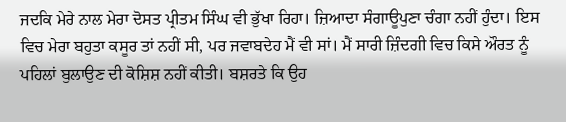ਜਦਕਿ ਮੇਰੇ ਨਾਲ ਮੇਰਾ ਦੋਸਤ ਪ੍ਰੀਤਮ ਸਿੰਘ ਵੀ ਭੁੱਖਾ ਰਿਹਾ। ਜ਼ਿਆਦਾ ਸੰਗਾਊਪੁਣਾ ਚੰਗਾ ਨਹੀਂ ਹੁੰਦਾ। ਇਸ ਵਿਚ ਮੇਰਾ ਬਹੁਤਾ ਕਸੂਰ ਤਾਂ ਨਹੀਂ ਸੀ, ਪਰ ਜਵਾਬਦੇਹ ਮੈਂ ਵੀ ਸਾਂ। ਮੈਂ ਸਾਰੀ ਜ਼ਿੰਦਗੀ ਵਿਚ ਕਿਸੇ ਔਰਤ ਨੂੰ ਪਹਿਲਾਂ ਬੁਲਾਉਣ ਦੀ ਕੋਸ਼ਿਸ਼ ਨਹੀਂ ਕੀਤੀ। ਬਸ਼ਰਤੇ ਕਿ ਉਹ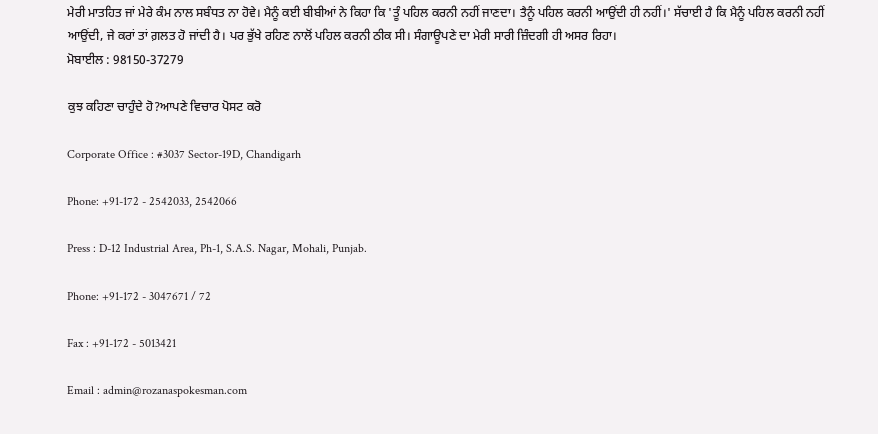ਮੇਰੀ ਮਾਤਹਿਤ ਜਾਂ ਮੇਰੇ ਕੰਮ ਨਾਲ ਸਬੰਧਤ ਨਾ ਹੋਵੇ। ਮੈਨੂੰ ਕਈ ਬੀਬੀਆਂ ਨੇ ਕਿਹਾ ਕਿ 'ਤੂੰ ਪਹਿਲ ਕਰਨੀ ਨਹੀਂ ਜਾਣਦਾ। ਤੈਨੂੰ ਪਹਿਲ ਕਰਨੀ ਆਉਂਦੀ ਹੀ ਨਹੀਂ।' ਸੱਚਾਈ ਹੈ ਕਿ ਮੈਨੂੰ ਪਹਿਲ ਕਰਨੀ ਨਹੀਂ ਆਉਂਦੀ, ਜੇ ਕਰਾਂ ਤਾਂ ਗ਼ਲਤ ਹੋ ਜਾਂਦੀ ਹੈ। ਪਰ ਭੁੱਖੇ ਰਹਿਣ ਨਾਲੋਂ ਪਹਿਲ ਕਰਨੀ ਠੀਕ ਸੀ। ਸੰਗਾਊਪਣੇ ਦਾ ਮੇਰੀ ਸਾਰੀ ਜ਼ਿੰਦਗੀ ਹੀ ਅਸਰ ਰਿਹਾ।
ਮੋਬਾਈਲ : 98150-37279

ਕੁਝ ਕਹਿਣਾ ਚਾਹੁੰਦੇ ਹੋ?ਆਪਣੇ ਵਿਚਾਰ ਪੋਸਟ ਕਰੋ

Corporate Office : #3037 Sector-19D, Chandigarh

Phone: +91-172 - 2542033, 2542066

Press : D-12 Industrial Area, Ph-1, S.A.S. Nagar, Mohali, Punjab.

Phone: +91-172 - 3047671 / 72

Fax : +91-172 - 5013421

Email : admin@rozanaspokesman.com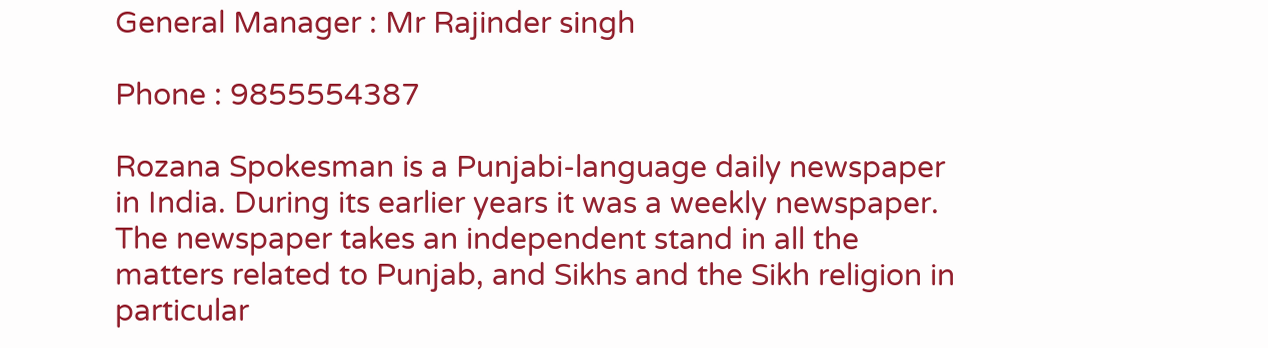General Manager : Mr Rajinder singh

Phone : 9855554387

Rozana Spokesman is a Punjabi-language daily newspaper in India. During its earlier years it was a weekly newspaper. The newspaper takes an independent stand in all the matters related to Punjab, and Sikhs and the Sikh religion in particular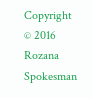Copyright © 2016 Rozana Spokesman